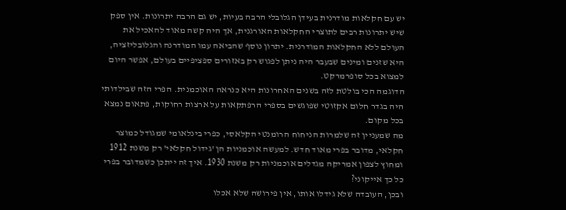יש עם חקלאות מודרנית בעידן הגלובלי הרבה בעיות, יש גם הרבה יתרונות. אין ספק שיש יתרונות רבים לתוצרי החקלאות האורגנית, אך היה קשה מאוד להאכיל את העולם ללא החקלאות המודרנית. יתרון נוסף שהביאה עמו המודרנה והגלובליזציה, היא שזנים ומינים שבעבר היה ניתן לפגוש רק באזורים ספציפיים בעולם, אפשר היום למצוא בכל סופרמרקט.
הדוגמה הכי בולטת לזה בשנים האחרונות היא כנראה האוכמנית. הפרי הזה שבילדותי היה בגדר חלום אקזוטי שפוגשים בספרי הרפתקאות על ארצות רחוקות, פתאום נמצא בכל מקום.
מה שמעניין זה שלמרות הניחוח הרומנטי הקלאסי, כפרי בינלאומי שמגודל כמוצר חקלאי, מדובר בפרי מאוד חדש. למעשה אוכמניות הן 'גידול חקלאי' רק משנת 1912 ומחוץ לצפון אמריקה מגדלים אוכמניות רק משנת 1930. איך זה ייתכן כשמדובר בפרי כל כך אייקוני?
ובכן, העובדה שלא גידלו אותו, אין פירושה שלא אכלו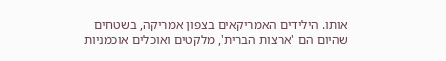אותו. הילידים האמריקאים בצפון אמריקה, בשטחים שהיום הם 'ארצות הברית', מלקטים ואוכלים אוכמניות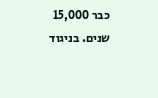כבר 15,000 שנים. בניגוד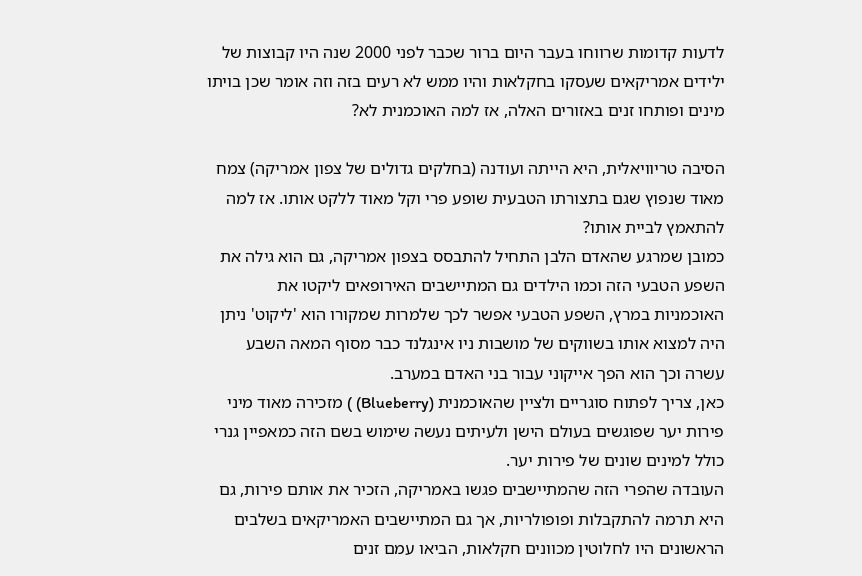לדעות קדומות שרווחו בעבר היום ברור שכבר לפני 2000 שנה היו קבוצות של ילידים אמריקאים שעסקו בחקלאות והיו ממש לא רעים בזה וזה אומר שכן בויתו מינים ופותחו זנים באזורים האלה, אז למה האוכמנית לא?

הסיבה טריוויאלית, היא הייתה ועודנה (בחלקים גדולים של צפון אמריקה) צמח מאוד שנפוץ שגם בתצורתו הטבעית שופע פרי וקל מאוד ללקט אותו. אז למה להתאמץ לביית אותו?
כמובן שמרגע שהאדם הלבן התחיל להתבסס בצפון אמריקה, גם הוא גילה את השפע הטבעי הזה וכמו הילדים גם המתיישבים האירופאים ליקטו את האוכמניות במרץ, השפע הטבעי אפשר לכך שלמרות שמקורו הוא 'ליקוט' ניתן היה למצוא אותו בשווקים של מושבות ניו אינגלנד כבר מסוף המאה השבע עשרה וכך הוא הפך אייקוני עבור בני האדם במערב.
כאן, צריך לפתוח סוגריים ולציין שהאוכמנית (Blueberry) ) מזכירה מאוד מיני פירות יער שפוגשים בעולם הישן ולעיתים נעשה שימוש בשם הזה כמאפיין גנרי כולל למינים שונים של פירות יער.
העובדה שהפרי הזה שהמתיישבים פגשו באמריקה, הזכיר את אותם פירות, גם היא תרמה להתקבלות ופופולריות, אך גם המתיישבים האמריקאים בשלבים הראשונים היו לחלוטין מכוונים חקלאות, הביאו עמם זנים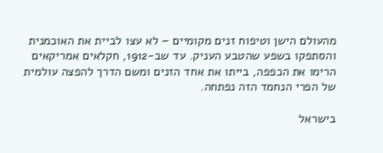מהעולם הישן וטיפוח זנים מקומיים – לא עצו לביית את האוכמנית והסתפקו בשפע שהטבע העניק. עד שב-1912, חקלאים אמריקאים הרימו את הכפפה, בייתו את אחד הזנים ומשם הדרך להפצה עולמית של הפרי הנחמד הזה נפתחה.

בישראל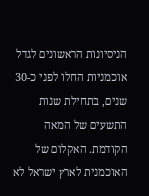הניסיונות הראשונים לגדל אוכמניות החלו לפני כ-30 שנים, בתחילת שנות התשעים של המאה הקודמת. האקלום של האוכמנית לארץ ישראל לא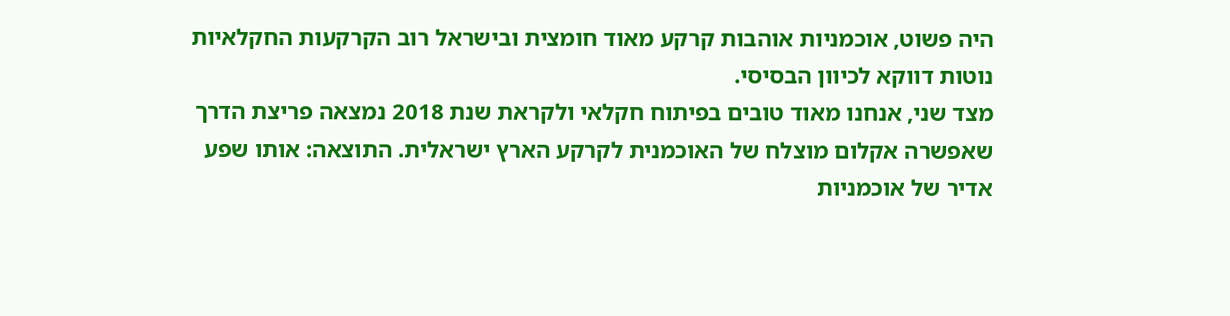היה פשוט, אוכמניות אוהבות קרקע מאוד חומצית ובישראל רוב הקרקעות החקלאיות נוטות דווקא לכיוון הבסיסי.
מצד שני, אנחנו מאוד טובים בפיתוח חקלאי ולקראת שנת 2018 נמצאה פריצת הדרך שאפשרה אקלום מוצלח של האוכמנית לקרקע הארץ ישראלית. התוצאה: אותו שפע אדיר של אוכמניות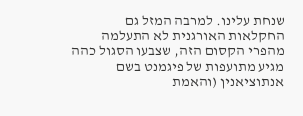שנחת עלינו. למרבה המזל גם החקלאות האורגנית לא התעלמה מהפרי הקסום הזה, שצבעו הסגול כהה מגיע מתועפות של פיגמנט בשם אנתוציאנין (והאמת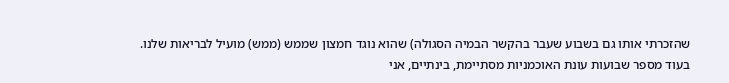שהזכרתי אותו גם בשבוע שעבר בהקשר הבמיה הסגולה) שהוא נוגד חמצון שממש (ממש) מועיל לבריאות שלנו.
בעוד מספר שבועות עונת האוכמניות מסתיימת, בינתיים, אני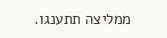ממליצה תתענגו.